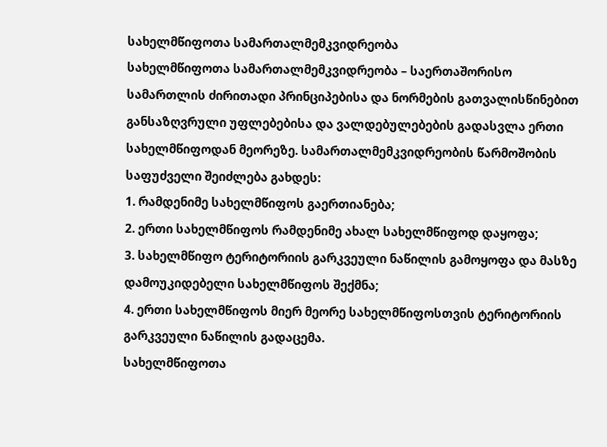სახელმწიფოთა სამართალმემკვიდრეობა
სახელმწიფოთა სამართალმემკვიდრეობა – საერთაშორისო სამართლის ძირითადი პრინციპებისა და ნორმების გათვალისწინებით განსაზღვრული უფლებებისა და ვალდებულებების გადასვლა ერთი სახელმწიფოდან მეორეზე. სამართალმემკვიდრეობის წარმოშობის საფუძველი შეიძლება გახდეს:
1. რამდენიმე სახელმწიფოს გაერთიანება;
2. ერთი სახელმწიფოს რამდენიმე ახალ სახელმწიფოდ დაყოფა;
3. სახელმწიფო ტერიტორიის გარკვეული ნაწილის გამოყოფა და მასზე დამოუკიდებელი სახელმწიფოს შექმნა;
4. ერთი სახელმწიფოს მიერ მეორე სახელმწიფოსთვის ტერიტორიის გარკვეული ნაწილის გადაცემა.
სახელმწიფოთა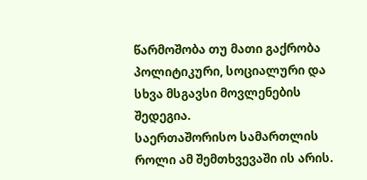წარმოშობა თუ მათი გაქრობა პოლიტიკური, სოციალური და სხვა მსგავსი მოვლენების შედეგია.
საერთაშორისო სამართლის როლი ამ შემთხვევაში ის არის.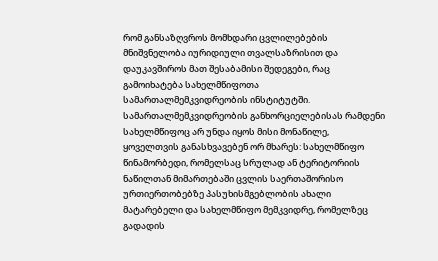რომ განსაზღვროს მომხდარი ცვლილებების მნიშვნელობა იურიდიული თვალსაზრისით და დაუკავშიროს მათ შესაბამისი შედეგები, რაც გამოიხატება სახელმწიფოთა სამართალმემკვიდრეობის ინსტიტუტში. სამართალმემკვიდრეობის განხორციელებისას რამდენი სახელმწიფოც არ უნდა იყოს მისი მონაწილე, ყოველთვის განასხვავებენ ორ მხარეს: სახელმწიფო წინამორბედი, რომელსაც სრულად ან ტერიტორიის ნაწილთან მიმართებაში ცვლის საერთაშორისო ურთიერთობებზე პასუხისმგებლობის ახალი მატარებელი და სახელმწიფო მემკვიდრე, რომელზეც გადადის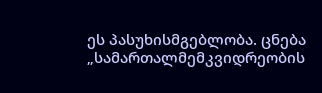ეს პასუხისმგებლობა. ცნება „სამართალმემკვიდრეობის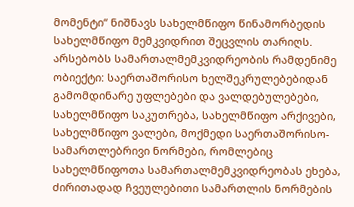მომენტი“ ნიშნავს სახელმწიფო წინამორბედის სახელმწიფო მემკვიდრით შეცვლის თარიღს. არსებობს სამართალმემკვიდრეობის რამდენიმე ობიექტი: საერთაშორისო ხელშეკრულებებიდან გამომდინარე უფლებები და ვალდებულებები, სახელმწიფო საკუთრება, სახელმწიფო არქივები, სახელმწიფო ვალები, მოქმედი საერთაშორისო-სამართლებრივი ნორმები, რომლებიც სახელმწიფოთა სამართალმემკვიდრეობას ეხება, ძირითადად ჩვეულებითი სამართლის ნორმების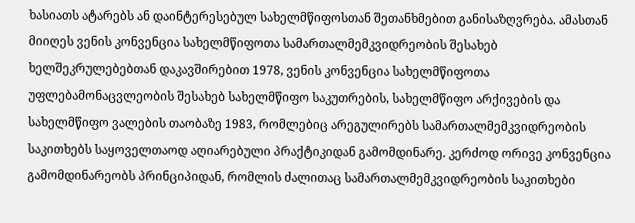ხასიათს ატარებს ან დაინტერესებულ სახელმწიფოსთან შეთანხმებით განისაზღვრება. ამასთან მიიღეს ვენის კონვენცია სახელმწიფოთა სამართალმემკვიდრეობის შესახებ ხელშეკრულებებთან დაკავშირებით 1978, ვენის კონვენცია სახელმწიფოთა უფლებამონაცვლეობის შესახებ სახელმწიფო საკუთრების, სახელმწიფო არქივების და სახელმწიფო ვალების თაობაზე 1983, რომლებიც არეგულირებს სამართალმემკვიდრეობის საკითხებს საყოველთაოდ აღიარებული პრაქტიკიდან გამომდინარე. კერძოდ ორივე კონვენცია გამომდინარეობს პრინციპიდან, რომლის ძალითაც სამართალმემკვიდრეობის საკითხები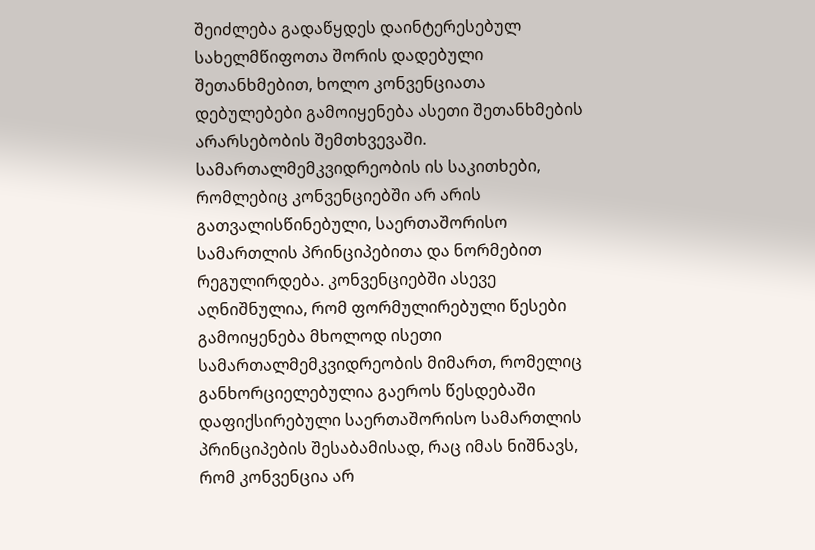შეიძლება გადაწყდეს დაინტერესებულ სახელმწიფოთა შორის დადებული შეთანხმებით, ხოლო კონვენციათა დებულებები გამოიყენება ასეთი შეთანხმების არარსებობის შემთხვევაში. სამართალმემკვიდრეობის ის საკითხები, რომლებიც კონვენციებში არ არის გათვალისწინებული, საერთაშორისო სამართლის პრინციპებითა და ნორმებით რეგულირდება. კონვენციებში ასევე აღნიშნულია, რომ ფორმულირებული წესები გამოიყენება მხოლოდ ისეთი სამართალმემკვიდრეობის მიმართ, რომელიც განხორციელებულია გაეროს წესდებაში დაფიქსირებული საერთაშორისო სამართლის პრინციპების შესაბამისად, რაც იმას ნიშნავს, რომ კონვენცია არ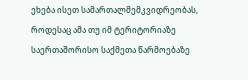ეხება ისეთ სამართალმემკვიდრეობას, როდესაც ამა თუ იმ ტერიტორიაზე საერთაშორისო საქმეთა წარმოებაზე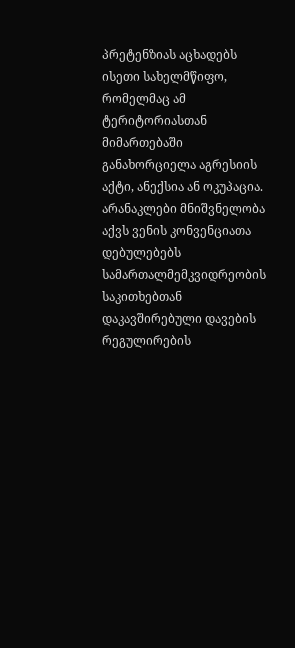პრეტენზიას აცხადებს ისეთი სახელმწიფო, რომელმაც ამ ტერიტორიასთან მიმართებაში განახორციელა აგრესიის აქტი, ანექსია ან ოკუპაცია. არანაკლები მნიშვნელობა აქვს ვენის კონვენციათა დებულებებს სამართალმემკვიდრეობის საკითხებთან დაკავშირებული დავების რეგულირების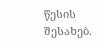წესის შესახებ.